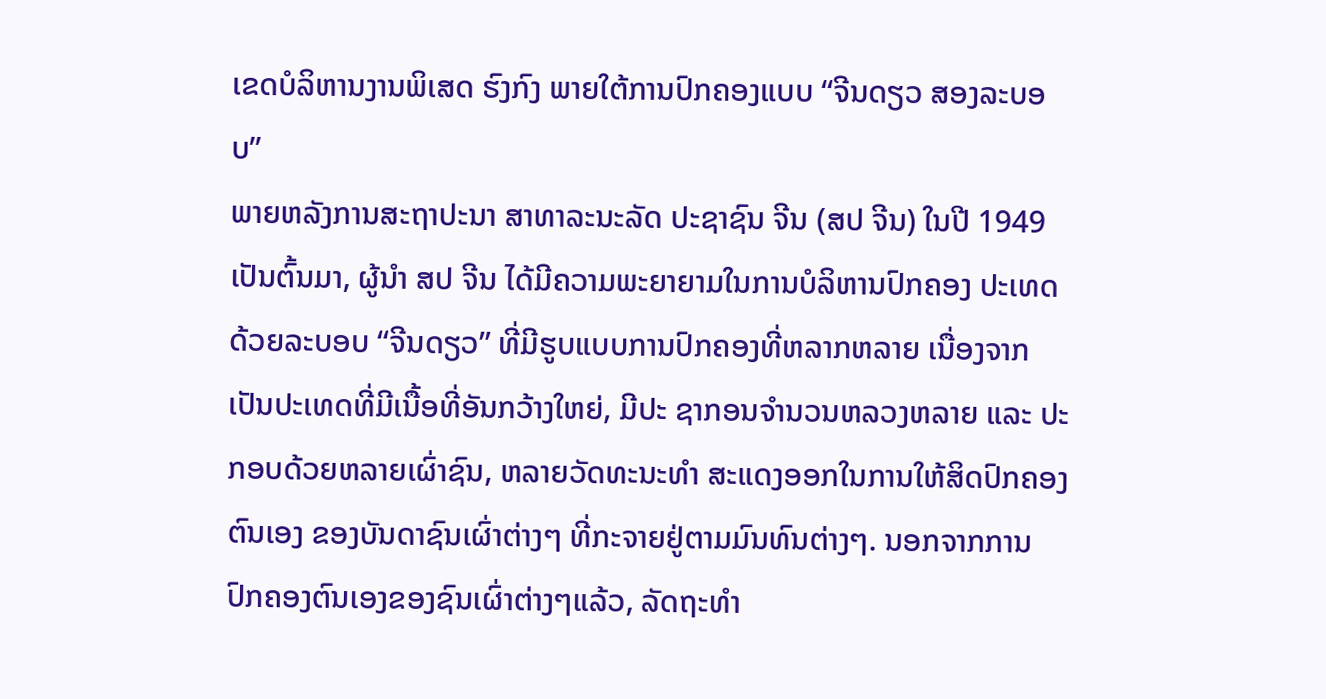ເຂດບໍລິຫານງານພິເສດ ຮົງກົງ ພາຍໃຕ້ການປົກຄອງແບບ “ຈີນດຽວ ສອງລະບອບ”
ພາຍຫລັງການສະຖາປະນາ ສາທາລະນະລັດ ປະຊາຊົນ ຈີນ (ສປ ຈີນ) ໃນປີ 1949 ເປັນຕົ້ນມາ, ຜູ້ນໍາ ສປ ຈີນ ໄດ້ມີຄວາມພະຍາຍາມໃນການບໍລິຫານປົກຄອງ ປະເທດດ້ວຍລະບອບ “ຈີນດຽວ” ທີ່ມີຮູບແບບການປົກຄອງທີ່ຫລາກຫລາຍ ເນື່ອງຈາກເປັນປະເທດທີ່ມີເນື້ອທີ່ອັນກວ້າງໃຫຍ່, ມີປະ ຊາກອນຈໍານວນຫລວງຫລາຍ ແລະ ປະກອບດ້ວຍຫລາຍເຜົ່າຊົນ, ຫລາຍວັດທະນະທໍາ ສະແດງອອກໃນການໃຫ້ສິດປົກຄອງຕົນເອງ ຂອງບັນດາຊົນເຜົ່າຕ່າງໆ ທີ່ກະຈາຍຢູ່ຕາມມົນທົນຕ່າງໆ. ນອກຈາກການປົກຄອງຕົນເອງຂອງຊົນເຜົ່າຕ່າງໆແລ້ວ, ລັດຖະທໍາ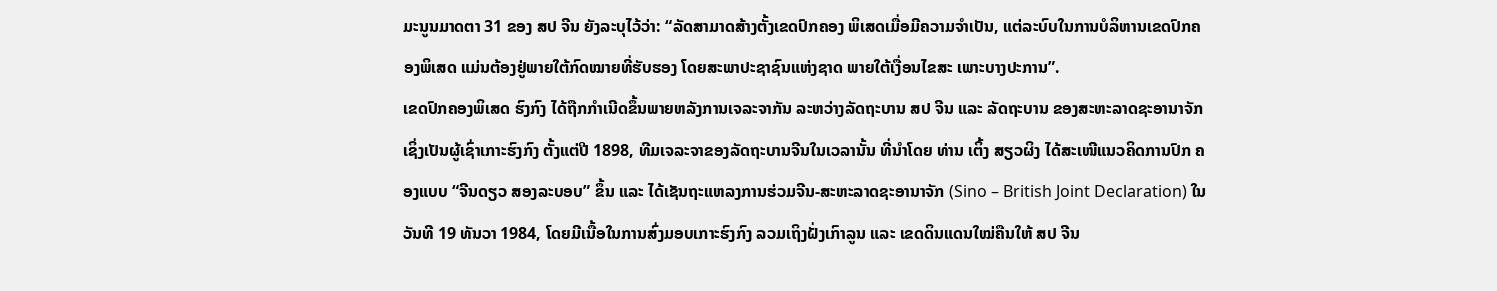ມະນູນມາດຕາ 31 ຂອງ ສປ ຈີນ ຍັງລະບຸໄວ້ວ່າ: “ລັດສາມາດສ້າງຕັ້ງເຂດປົກຄອງ ພິເສດເມື່ອມີຄວາມຈໍາເປັນ, ແຕ່ລະບົບໃນການບໍລິຫານເຂດປົກຄອງພິເສດ ແມ່ນຕ້ອງຢູ່ພາຍໃຕ້ກົດໝາຍທີ່ຮັບຮອງ ໂດຍສະພາປະຊາຊົນແຫ່ງຊາດ ພາຍໃຕ້ເງື່ອນໄຂສະ ເພາະບາງປະການ”.
ເຂດປົກຄອງພິເສດ ຮົງກົງ ໄດ້ຖືກກໍາເນີດຂຶ້ນພາຍຫລັງການເຈລະຈາກັນ ລະຫວ່າງລັດຖະບານ ສປ ຈີນ ແລະ ລັດຖະບານ ຂອງສະຫະລາດຊະອານາຈັກ ເຊິ່ງເປັນຜູ້ເຊົ່າເກາະຮົງກົງ ຕັ້ງແຕ່ປີ 1898, ທີມເຈລະຈາຂອງລັດຖະບານຈີນໃນເວລານັ້ນ ທີ່ນໍາໂດຍ ທ່ານ ເຕິ້ງ ສຽວຜິງ ໄດ້ສະເໜີແນວຄິດການປົກ ຄອງແບບ “ຈີນດຽວ ສອງລະບອບ” ຂຶ້ນ ແລະ ໄດ້ເຊັນຖະແຫລງການຮ່ວມຈີນ-ສະຫະລາດຊະອານາຈັກ (Sino – British Joint Declaration) ໃນວັນທີ 19 ທັນວາ 1984, ໂດຍມີເນື້ອໃນການສົ່ງມອບເກາະຮົງກົງ ລວມເຖິງຝັ່ງເກົາລູນ ແລະ ເຂດດິນແດນໃໝ່ຄືນໃຫ້ ສປ ຈີນ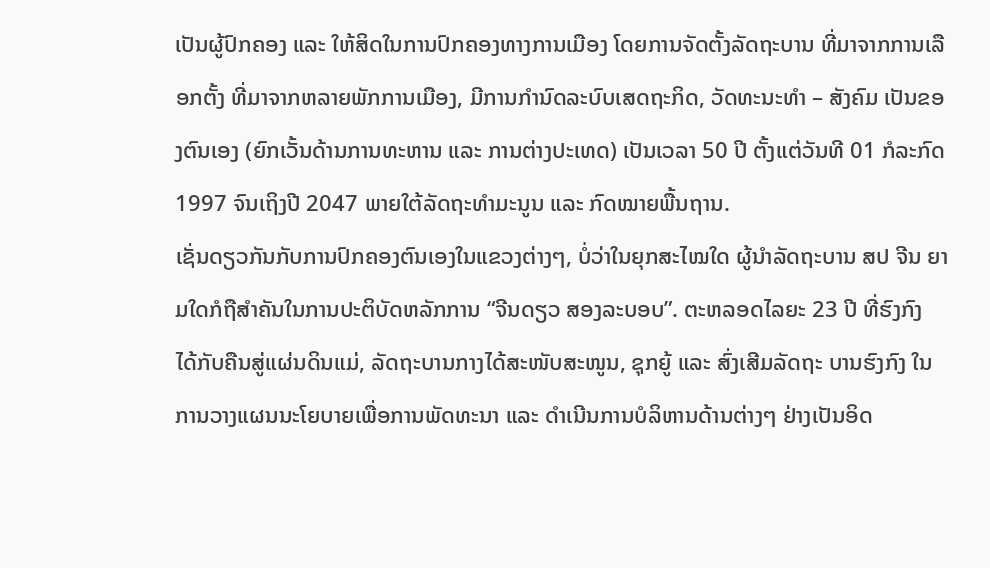ເປັນຜູ້ປົກຄອງ ແລະ ໃຫ້ສິດໃນການປົກຄອງທາງການເມືອງ ໂດຍການຈັດຕັ້ງລັດຖະບານ ທີ່ມາຈາກການເລືອກຕັ້ງ ທີ່ມາຈາກຫລາຍພັກການເມືອງ, ມີການກໍານົດລະບົບເສດຖະກິດ, ວັດທະນະທໍາ – ສັງຄົມ ເປັນຂອງຕົນເອງ (ຍົກເວັ້ນດ້ານການທະຫານ ແລະ ການຕ່າງປະເທດ) ເປັນເວລາ 50 ປີ ຕັ້ງແຕ່ວັນທີ 01 ກໍລະກົດ 1997 ຈົນເຖິງປີ 2047 ພາຍໃຕ້ລັດຖະທໍາມະນູນ ແລະ ກົດໝາຍພື້ນຖານ.
ເຊັ່ນດຽວກັນກັບການປົກຄອງຕົນເອງໃນແຂວງຕ່າງໆ, ບໍ່ວ່າໃນຍຸກສະໄໝໃດ ຜູ້ນໍາລັດຖະບານ ສປ ຈີນ ຍາມໃດກໍຖືສໍາຄັນໃນການປະຕິບັດຫລັກການ “ຈີນດຽວ ສອງລະບອບ”. ຕະຫລອດໄລຍະ 23 ປີ ທີ່ຮົງກົງ ໄດ້ກັບຄືນສູ່ແຜ່ນດິນແມ່, ລັດຖະບານກາງໄດ້ສະໜັບສະໜູນ, ຊຸກຍູ້ ແລະ ສົ່ງເສີມລັດຖະ ບານຮົງກົງ ໃນການວາງແຜນນະໂຍບາຍເພື່ອການພັດທະນາ ແລະ ດໍາເນີນການບໍລິຫານດ້ານຕ່າງໆ ຢ່າງເປັນອິດ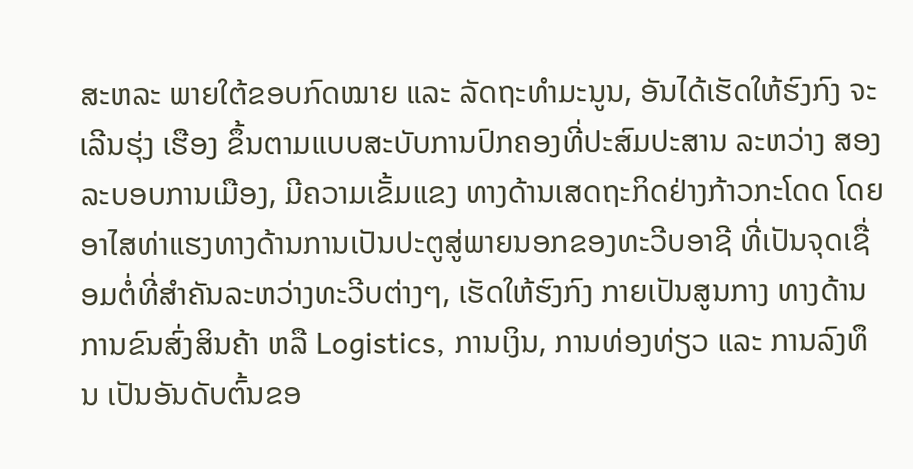ສະຫລະ ພາຍໃຕ້ຂອບກົດໝາຍ ແລະ ລັດຖະທໍາມະນູນ, ອັນໄດ້ເຮັດໃຫ້ຮົງກົງ ຈະເລີນຮຸ່ງ ເຮືອງ ຂຶ້ນຕາມແບບສະບັບການປົກຄອງທີ່ປະສົມປະສານ ລະຫວ່າງ ສອງລະບອບການເມືອງ, ມີຄວາມເຂັ້ມແຂງ ທາງດ້ານເສດຖະກິດຢ່າງກ້າວກະໂດດ ໂດຍອາໄສທ່າແຮງທາງດ້ານການເປັນປະຕູສູ່ພາຍນອກຂອງທະວີບອາຊີ ທີ່ເປັນຈຸດເຊື່ອມຕໍ່ທີ່ສໍາຄັນລະຫວ່າງທະວີບຕ່າງໆ, ເຮັດໃຫ້ຮົງກົງ ກາຍເປັນສູນກາງ ທາງດ້ານການຂົນສົ່ງສິນຄ້າ ຫລື Logistics, ການເງິນ, ການທ່ອງທ່ຽວ ແລະ ການລົງທຶນ ເປັນອັນດັບຕົ້ນຂອ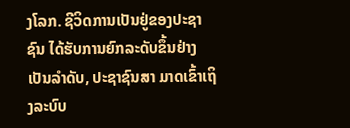ງໂລກ. ຊີວິດການເປັນຢູ່ຂອງປະຊາຊົນ ໄດ້ຮັບການຍົກລະດັບຂຶ້ນຢ່າງເປັນລໍາດັບ, ປະຊາຊົນສາ ມາດເຂົ້າເຖິງລະບົບ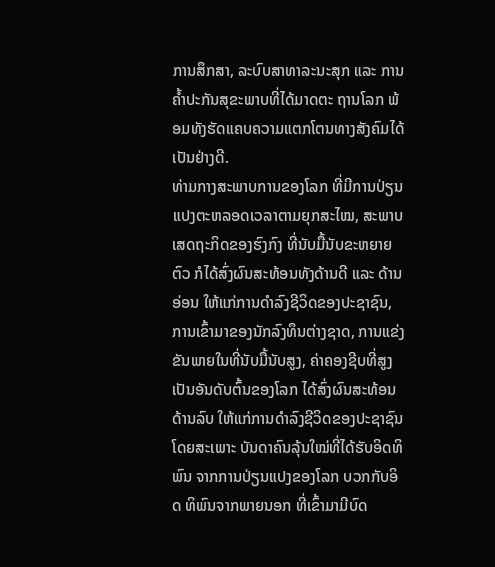ການສຶກສາ, ລະບົບສາທາລະນະສຸກ ແລະ ການຄໍ້າປະກັນສຸຂະພາບທີ່ໄດ້ມາດຕະ ຖານໂລກ ພ້ອມທັງຮັດແຄບຄວາມແຕກໂຕນທາງສັງຄົມໄດ້ເປັນຢ່າງດີ.
ທ່າມກາງສະພາບການຂອງໂລກ ທີ່ມີການປ່ຽນແປງຕະຫລອດເວລາຕາມຍຸກສະໄໝ, ສະພາບເສດຖະກິດຂອງຮົງກົງ ທີ່ນັບມື້ນັບຂະຫຍາຍຕົວ ກໍໄດ້ສົ່ງຜົນສະທ້ອນທັງດ້ານດີ ແລະ ດ້ານອ່ອນ ໃຫ້ແກ່ການດໍາລົງຊີວິດຂອງປະຊາຊົນ, ການເຂົ້າມາຂອງນັກລົງທຶນຕ່າງຊາດ, ການແຂ່ງຂັນພາຍໃນທີ່ນັບມື້ນັບສູງ, ຄ່າຄອງຊີບທີ່ສູງເປັນອັນດັບຕົ້ນຂອງໂລກ ໄດ້ສົ່ງຜົນສະທ້ອນດ້ານລົບ ໃຫ້ແກ່ການດໍາລົງຊີວິດຂອງປະຊາຊົນ ໂດຍສະເພາະ ບັນດາຄົນລຸ້ນໃໝ່ທີ່ໄດ້ຮັບອິດທິພົນ ຈາກການປ່ຽນແປງຂອງໂລກ ບວກກັບອິດ ທິພົນຈາກພາຍນອກ ທີ່ເຂົ້າມາມີບົດ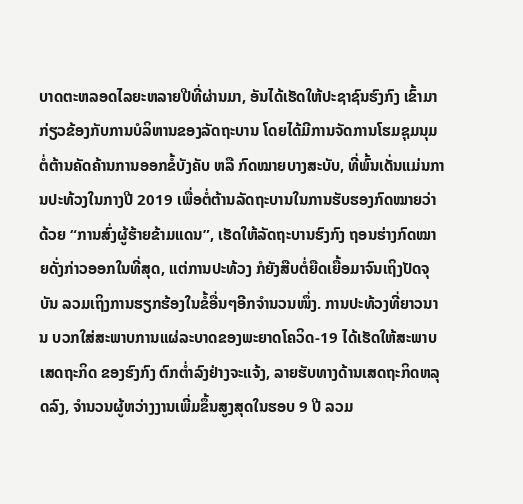ບາດຕະຫລອດໄລຍະຫລາຍປີທີ່ຜ່ານມາ, ອັນໄດ້ເຮັດໃຫ້ປະຊາຊົນຮົງກົງ ເຂົ້າມາກ່ຽວຂ້ອງກັບການບໍລິຫານຂອງລັດຖະບານ ໂດຍໄດ້ມີການຈັດການໂຮມຊຸມນຸມຕໍ່ຕ້ານຄັດຄ້ານການອອກຂໍ້ບັງຄັບ ຫລື ກົດໝາຍບາງສະບັບ, ທີ່ພົ້ນເດັ່ນແມ່ນການປະທ້ວງໃນກາງປີ 2019 ເພື່ອຕໍ່ຕ້ານລັດຖະບານໃນການຮັບຮອງກົດໝາຍວ່າດ້ວຍ “ການສົ່ງຜູ້ຮ້າຍຂ້າມແດນ”, ເຮັດໃຫ້ລັດຖະບານຮົງກົງ ຖອນຮ່າງກົດໝາຍດັ່ງກ່າວອອກໃນທີ່ສຸດ, ແຕ່ການປະທ້ວງ ກໍຍັງສືບຕໍ່ຍືດເຍື້ອມາຈົນເຖິງປັດຈຸບັນ ລວມເຖິງການຮຽກຮ້ອງໃນຂໍ້ອື່ນໆອີກຈໍານວນໜຶ່ງ. ການປະທ້ວງທີ່ຍາວນານ ບວກໃສ່ສະພາບການແຜ່ລະບາດຂອງພະຍາດໂຄວິດ-19 ໄດ້ເຮັດໃຫ້ສະພາບເສດຖະກິດ ຂອງຮົງກົງ ຕົກຕໍ່າລົງຢ່າງຈະແຈ້ງ, ລາຍຮັບທາງດ້ານເສດຖະກິດຫລຸດລົງ, ຈໍານວນຜູ້ຫວ່າງງານເພີ່ມຂຶ້ນສູງສຸດໃນຮອບ 9 ປີ ລວມ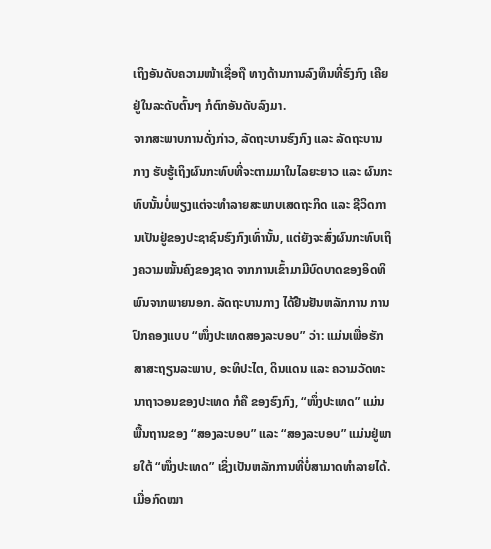ເຖິງອັນດັບຄວາມໜ້າເຊື່ອຖື ທາງດ້ານການລົງທຶນທີ່ຮົງກົງ ເຄີຍຢູ່ໃນລະດັບຕົ້ນໆ ກໍຕົກອັນດັບລົງມາ.
ຈາກສະພາບການດັ່ງກ່າວ, ລັດຖະບານຮົງກົງ ແລະ ລັດຖະບານກາງ ຮັບຮູ້ເຖິງຜົນກະທົບທີ່ຈະຕາມມາໃນໄລຍະຍາວ ແລະ ຜົນກະທົບນັ້ນບໍ່ພຽງແຕ່ຈະທໍາລາຍສະພາບເສດຖະກິດ ແລະ ຊີວິດການເປັນຢູ່ຂອງປະຊາຊົນຮົງກົງເທົ່ານັ້ນ, ແຕ່ຍັງຈະສົ່ງຜົນກະທົບເຖິງຄວາມໝັ້ນຄົງຂອງຊາດ ຈາກການເຂົ້າມາມີບົດບາດຂອງອິດທິພົນຈາກພາຍນອກ. ລັດຖະບານກາງ ໄດ້ຢືນຢັນຫລັກການ ການປົກຄອງແບບ “ໜຶ່ງປະເທດສອງລະບອບ” ວ່າ: ແມ່ນເພື່ອຮັກສາສະຖຽນລະພາບ, ອະທິປະໄຕ, ດິນແດນ ແລະ ຄວາມວັດທະນາຖາວອນຂອງປະເທດ ກໍຄື ຂອງຮົງກົງ, “ໜຶ່ງປະເທດ” ແມ່ນພື້ນຖານຂອງ “ສອງລະບອບ” ແລະ “ສອງລະບອບ” ແມ່ນຢູ່ພາຍໃຕ້ “ໜຶ່ງປະເທດ” ເຊິ່ງເປັນຫລັກການທີ່ບໍ່ສາມາດທໍາລາຍໄດ້. ເມື່ອກົດໝາ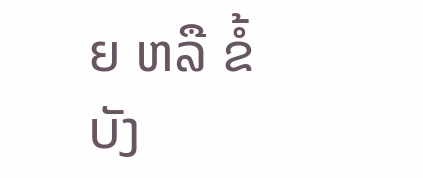ຍ ຫລື ຂໍ້ບັງ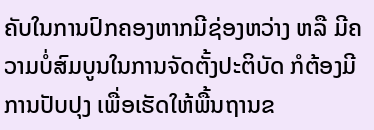ຄັບໃນການປົກຄອງຫາກມີຊ່ອງຫວ່າງ ຫລື ມີຄວາມບໍ່ສົມບູນໃນການຈັດຕັ້ງປະຕິບັດ ກໍຕ້ອງມີການປັບປຸງ ເພື່ອເຮັດໃຫ້ພື້ນຖານຂ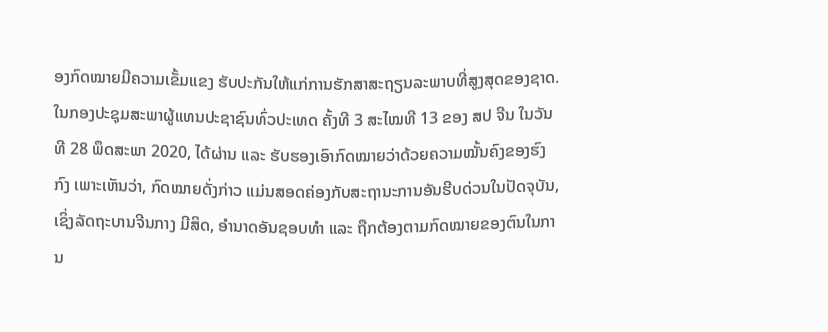ອງກົດໝາຍມີຄວາມເຂັ້ມແຂງ ຮັບປະກັນໃຫ້ແກ່ການຮັກສາສະຖຽນລະພາບທີ່ສູງສຸດຂອງຊາດ.
ໃນກອງປະຊຸມສະພາຜູ້ແທນປະຊາຊົນທົ່ວປະເທດ ຄັ້ງທີ 3 ສະໄໝທີ 13 ຂອງ ສປ ຈີນ ໃນວັນທີ 28 ພຶດສະພາ 2020, ໄດ້ຜ່ານ ແລະ ຮັບຮອງເອົາກົດໝາຍວ່າດ້ວຍຄວາມໝັ້ນຄົງຂອງຮົງກົງ ເພາະເຫັນວ່າ, ກົດໝາຍດັ່ງກ່າວ ແມ່ນສອດຄ່ອງກັບສະຖານະການອັນຮີບດ່ວນໃນປັດຈຸບັນ, ເຊິ່ງລັດຖະບານຈີນກາງ ມີສິດ, ອໍານາດອັນຊອບທໍາ ແລະ ຖືກຕ້ອງຕາມກົດໝາຍຂອງຕົນໃນການ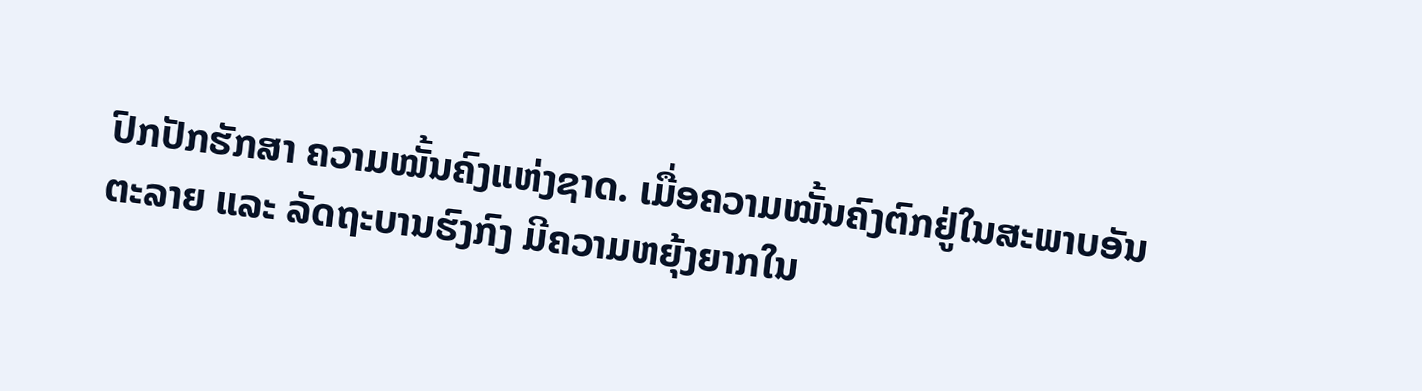ປົກປັກຮັກສາ ຄວາມໝັ້ນຄົງແຫ່ງຊາດ. ເມື່ອຄວາມໝັ້ນຄົງຕົກຢູ່ໃນສະພາບອັນຕະລາຍ ແລະ ລັດຖະບານຮົງກົງ ມີຄວາມຫຍຸ້ງຍາກໃນ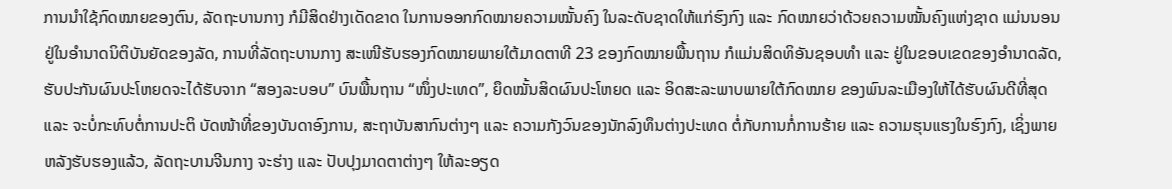ການນໍາໃຊ້ກົດໝາຍຂອງຕົນ, ລັດຖະບານກາງ ກໍມີສິດຢ່າງເດັດຂາດ ໃນການອອກກົດໝາຍຄວາມໝັ້ນຄົງ ໃນລະດັບຊາດໃຫ້ແກ່ຮົງກົງ ແລະ ກົດໝາຍວ່າດ້ວຍຄວາມໝັ້ນຄົງແຫ່ງຊາດ ແມ່ນນອນຢູ່ໃນອໍານາດນິຕິບັນຍັດຂອງລັດ, ການທີ່ລັດຖະບານກາງ ສະເໜີຮັບຮອງກົດໝາຍພາຍໃຕ້ມາດຕາທີ 23 ຂອງກົດໝາຍພື້ນຖານ ກໍແມ່ນສິດທິອັນຊອບທໍາ ແລະ ຢູ່ໃນຂອບເຂດຂອງອໍານາດລັດ, ຮັບປະກັນຜົນປະໂຫຍດຈະໄດ້ຮັບຈາກ “ສອງລະບອບ” ບົນພື້ນຖານ “ໜຶ່ງປະເທດ”, ຍຶດໝັ້ນສິດຜົນປະໂຫຍດ ແລະ ອິດສະລະພາບພາຍໃຕ້ກົດໝາຍ ຂອງພົນລະເມືອງໃຫ້ໄດ້ຮັບຜົນດີທີ່ສຸດ ແລະ ຈະບໍ່ກະທົບຕໍ່ການປະຕິ ບັດໜ້າທີ່ຂອງບັນດາອົງການ, ສະຖາບັນສາກົນຕ່າງໆ ແລະ ຄວາມກັງວົນຂອງນັກລົງທຶນຕ່າງປະເທດ ຕໍ່ກັບການກໍ່ການຮ້າຍ ແລະ ຄວາມຮຸນແຮງໃນຮົງກົງ, ເຊິ່ງພາຍຫລັງຮັບຮອງແລ້ວ, ລັດຖະບານຈີນກາງ ຈະຮ່າງ ແລະ ປັບປຸງມາດຕາຕ່າງໆ ໃຫ້ລະອຽດ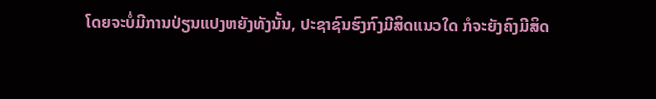ໂດຍຈະບໍ່ມີການປ່ຽນແປງຫຍັງທັງນັ້ນ, ປະຊາຊົນຮົງກົງມີສິດແນວໃດ ກໍຈະຍັງຄົງມີສິດ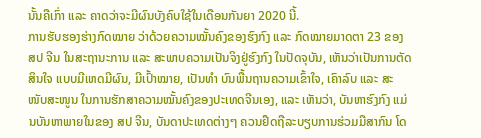ນັ້ນຄືເກົ່າ ແລະ ຄາດວ່າຈະມີຜົນບັງຄົບໃຊ້ໃນເດືອນກັນຍາ 2020 ນີ້.
ການຮັບຮອງຮ່າງກົດໝາຍ ວ່າດ້ວຍຄວາມໝັ້ນຄົງຂອງຮົງກົງ ແລະ ກົດໝາຍມາດຕາ 23 ຂອງ ສປ ຈີນ ໃນສະຖານະການ ແລະ ສະພາບຄວາມເປັນຈິງຢູ່ຮົງກົງ ໃນປັດຈຸບັນ, ເຫັນວ່າເປັນການຕັດສິນໃຈ ແບບມີເຫດມີຜົນ, ມີເປົ້າໝາຍ, ເປັນທໍາ ບົນພື້ນຖານຄວາມເຂົ້າໃຈ, ເຄົາລົບ ແລະ ສະໜັບສະໜູນ ໃນການຮັກສາຄວາມໝັ້ນຄົງຂອງປະເທດຈີນເອງ, ແລະ ເຫັນວ່າ, ບັນຫາຮົງກົງ ແມ່ນບັນຫາພາຍໃນຂອງ ສປ ຈີນ, ບັນດາປະເທດຕ່າງໆ ຄວນຢຶດຖືລະບຽບການຮ່ວມມືສາກົນ ໂດ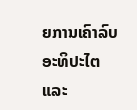ຍການເຄົາລົບອະທິປະໄຕ ແລະ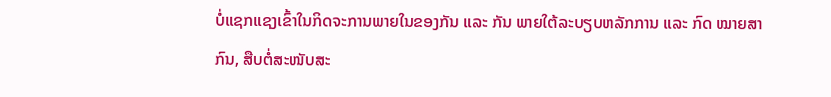ບໍ່ແຊກແຊງເຂົ້າໃນກິດຈະການພາຍໃນຂອງກັນ ແລະ ກັນ ພາຍໃຕ້ລະບຽບຫລັກການ ແລະ ກົດ ໝາຍສາກົນ, ສືບຕໍ່ສະໜັບສະ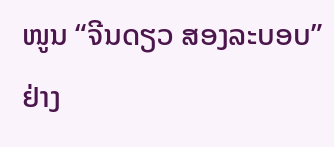ໜູນ “ຈີນດຽວ ສອງລະບອບ” ຢ່າງ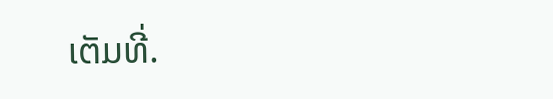ເຕັມທີ່.